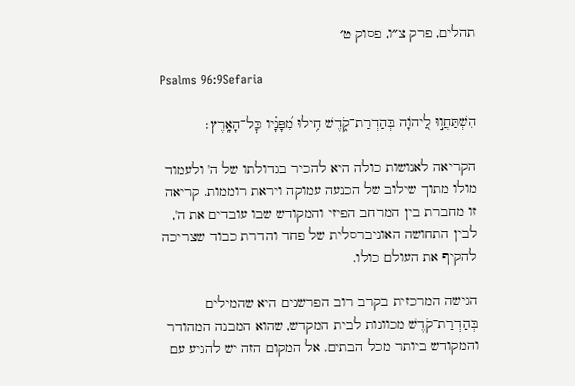תהלים, פרק צ״ו, פסוק ט׳

Psalms 96:9Sefaria

הִשְׁתַּחֲו֣וּ לַ֭יהֹוָה בְּהַדְרַת־קֹ֑דֶשׁ חִ֥ילוּ מִ֝פָּנָ֗יו כׇּל־הָאָֽרֶץ׃

הקריאה לאנושות כולה היא להכיר בגדולתו של ה' ולעמוד מולו מתוך שילוב של הכנעה עמוקה ויראת רוממות. קריאה זו מחברת בין המרחב הפיזי והמקודש שבו עובדים את ה', לבין התחושה האוניברסלית של פחד והדרת כבוד שצריכה להקיף את העולם כולו.

הגישה המרכזית בקרב רוב הפרשנים היא שהמילים בְּהַדְרַת־קֹדֶשׁ מכוונות לבית המקדש, שהוא המבנה המהודר והמקודש ביותר מכל הבתים. אל המקום הזה יש להגיע עם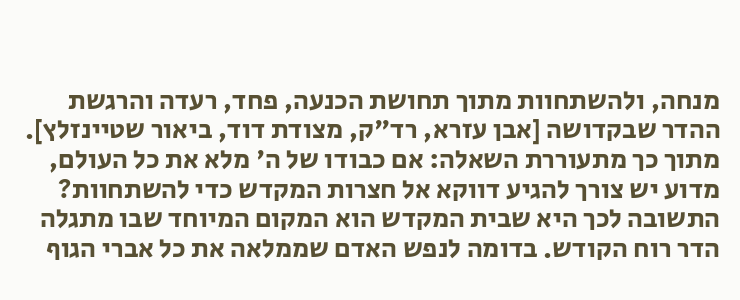מנחה, ולהשתחוות מתוך תחושת הכנעה, פחד, רעדה והרגשת ההדר שבקדושה [אבן עזרא, רד"ק, מצודת דוד, ביאור שטיינזלץ]. מתוך כך מתעוררת השאלה: אם כבודו של ה' מלא את כל העולם, מדוע יש צורך להגיע דווקא אל חצרות המקדש כדי להשתחוות? התשובה לכך היא שבית המקדש הוא המקום המיוחד שבו מתגלה הדר רוח הקודש. בדומה לנפש האדם שממלאה את כל אברי הגוף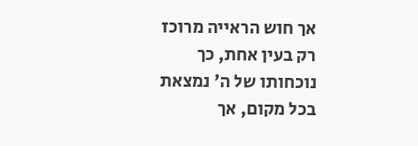אך חוש הראייה מרוכז רק בעין אחת, כך נוכחותו של ה' נמצאת בכל מקום, אך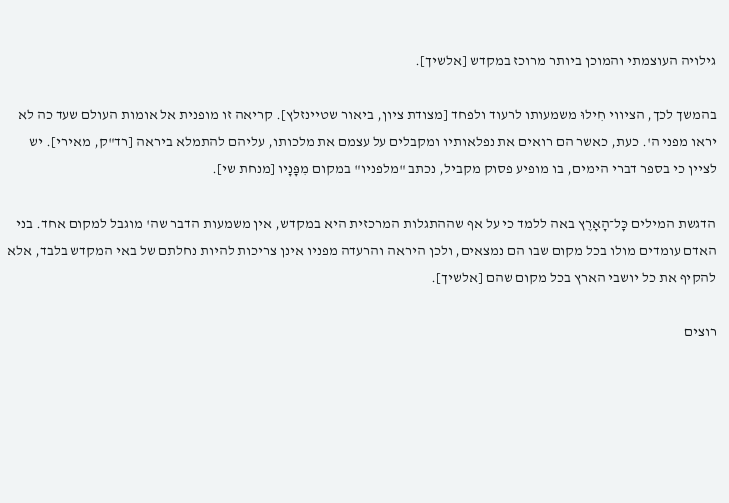גילויה העוצמתי והמוכן ביותר מרוכז במקדש [אלשיך].

בהמשך לכך, הציווי חִילוּ משמעותו לרעוד ולפחד [מצודת ציון, ביאור שטיינזלץ]. קריאה זו מופנית אל אומות העולם שעד כה לא יראו מפני ה'. כעת, כאשר הם רואים את נפלאותיו ומקבלים על עצמם את מלכותו, עליהם להתמלא ביראה [רד"ק, מאירי]. יש לציין כי בספר דברי הימים, בו מופיע פסוק מקביל, נכתב "מלפניו" במקום מִפָּנָיו [מנחת שי].

הדגשת המילים כׇּל־הָאָרֶץ באה ללמד כי על אף שההתגלות המרכזית היא במקדש, אין משמעות הדבר שה' מוגבל למקום אחד. בני האדם עומדים מולו בכל מקום שבו הם נמצאים, ולכן היראה והרעדה מפניו אינן צריכות להיות נחלתם של באי המקדש בלבד, אלא להקיף את כל יושבי הארץ בכל מקום שהם [אלשיך].

רוצים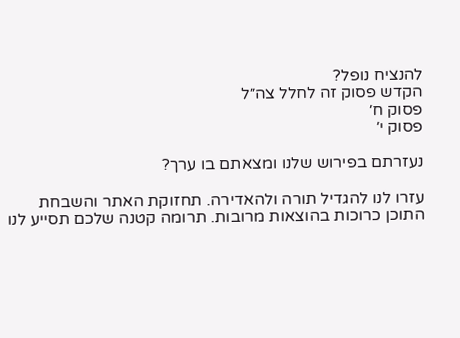להנציח נופל?
הקדש פסוק זה לחלל צה״ל
פסוק ח׳
פסוק י׳

נעזרתם בפירוש שלנו ומצאתם בו ערך?

עזרו לנו להגדיל תורה ולהאדירה. תחזוקת האתר והשבחת התוכן כרוכות בהוצאות מרובות. תרומה קטנה שלכם תסייע לנו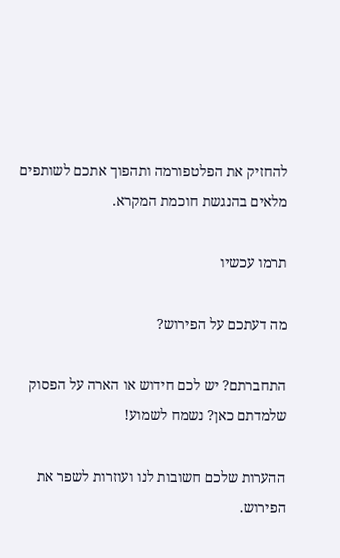להחזיק את הפלטפורמה ותהפוך אתכם לשותפים מלאים בהנגשת חוכמת המקרא.

תרמו עכשיו

מה דעתכם על הפירוש?

התחברתם? יש לכם חידוש או הארה על הפסוק שלמדתם כאן? נשמח לשמוע!

ההערות שלכם חשובות לנו ועוזרות לשפר את הפירוש.